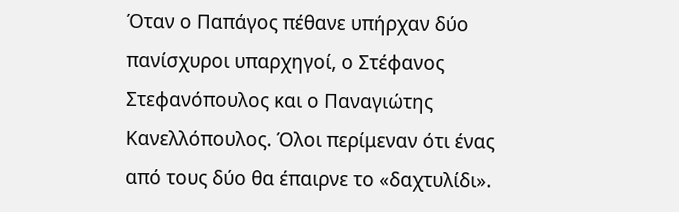Όταν ο Παπάγος πέθανε υπήρχαν δύο πανίσχυροι υπαρχηγοί, ο Στέφανος Στεφανόπουλος και ο Παναγιώτης Κανελλόπουλος. Όλοι περίμεναν ότι ένας από τους δύο θα έπαιρνε το «δαχτυλίδι».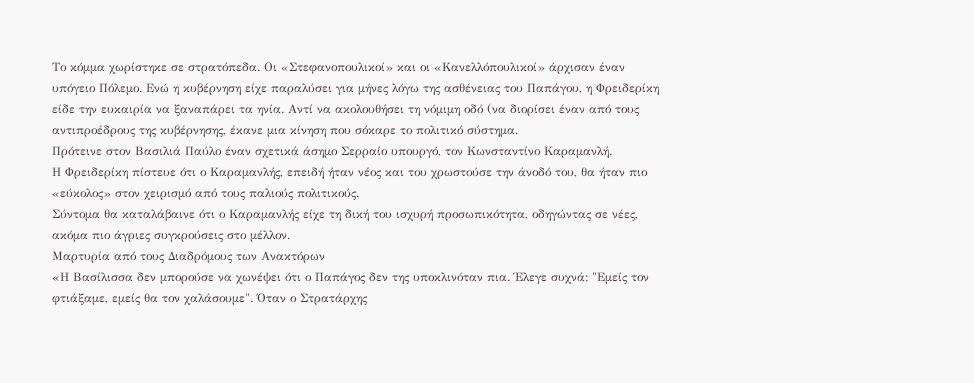Το κόμμα χωρίστηκε σε στρατόπεδα. Οι «Στεφανοπουλικοί» και οι «Κανελλόπουλικοί» άρχισαν έναν υπόγειο Πόλεμο. Ενώ η κυβέρνηση είχε παραλύσει για μήνες λόγω της ασθένειας του Παπάγου, η Φρειδερίκη είδε την ευκαιρία να ξαναπάρει τα ηνία. Αντί να ακολουθήσει τη νόμιμη οδό (να διορίσει έναν από τους αντιπροέδρους της κυβέρνησης, έκανε μια κίνηση που σόκαρε το πολιτικό σύστημα.
Πρότεινε στον Βασιλιά Παύλο έναν σχετικά άσημο Σερραίο υπουργό, τον Κωνσταντίνο Καραμανλή.
Η Φρειδερίκη πίστευε ότι ο Καραμανλής, επειδή ήταν νέος και του χρωστούσε την άνοδό του, θα ήταν πιο «εύκολος» στον χειρισμό από τους παλιούς πολιτικούς.
Σύντομα θα καταλάβαινε ότι ο Καραμανλής είχε τη δική του ισχυρή προσωπικότητα, οδηγώντας σε νέες, ακόμα πιο άγριες συγκρούσεις στο μέλλον.
Μαρτυρία από τους Διαδρόμους των Ανακτόρων
«Η Βασίλισσα δεν μπορούσε να χωνέψει ότι ο Παπάγος δεν της υποκλινόταν πια. Έλεγε συχνά: "Εμείς τον φτιάξαμε, εμείς θα τον χαλάσουμε". Όταν ο Στρατάρχης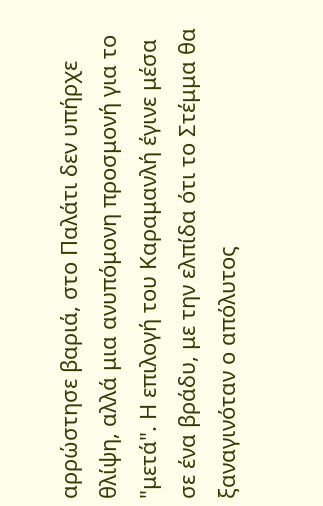αρρώστησε βαριά, στο Παλάτι δεν υπήρχε θλίψη, αλλά μια ανυπόμονη προσμονή για το "μετά". Η επιλογή του Καραμανλή έγινε μέσα σε ένα βράδυ, με την ελπίδα ότι το Στέμμα θα ξαναγινόταν ο απόλυτος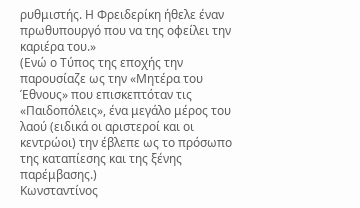ρυθμιστής. Η Φρειδερίκη ήθελε έναν πρωθυπουργό που να της οφείλει την καριέρα του.»
(Ενώ ο Τύπος της εποχής την παρουσίαζε ως την «Μητέρα του Έθνους» που επισκεπτόταν τις «Παιδοπόλεις», ένα μεγάλο μέρος του λαού (ειδικά οι αριστεροί και οι κεντρώοι) την έβλεπε ως το πρόσωπο της καταπίεσης και της ξένης παρέμβασης.)
Κωνσταντίνος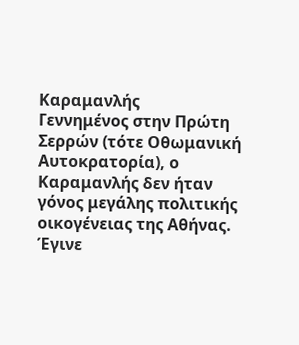Καραμανλής
Γεννημένος στην Πρώτη Σερρών (τότε Οθωμανική Αυτοκρατορία), ο Καραμανλής δεν ήταν γόνος μεγάλης πολιτικής οικογένειας της Αθήνας.
Έγινε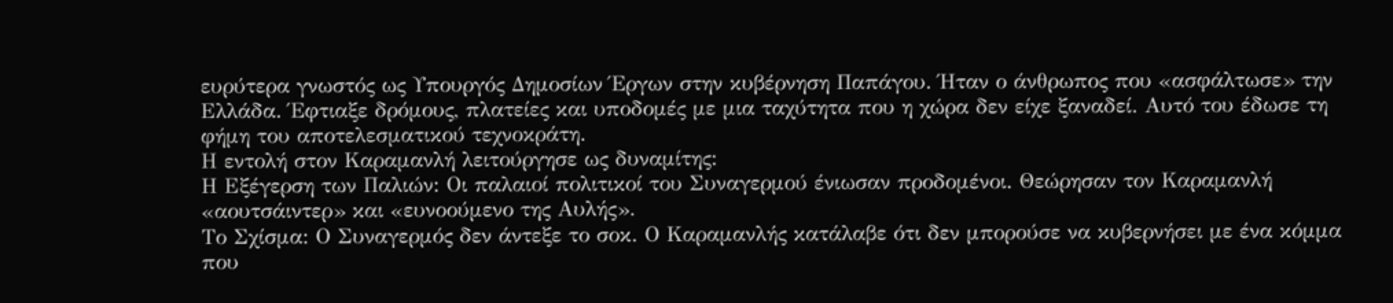ευρύτερα γνωστός ως Υπουργός Δημοσίων Έργων στην κυβέρνηση Παπάγου. Ήταν ο άνθρωπος που «ασφάλτωσε» την Ελλάδα. Έφτιαξε δρόμους, πλατείες και υποδομές με μια ταχύτητα που η χώρα δεν είχε ξαναδεί. Αυτό του έδωσε τη φήμη του αποτελεσματικού τεχνοκράτη.
Η εντολή στον Καραμανλή λειτούργησε ως δυναμίτης:
Η Εξέγερση των Παλιών: Οι παλαιοί πολιτικοί του Συναγερμού ένιωσαν προδομένοι. Θεώρησαν τον Καραμανλή «αουτσάιντερ» και «ευνοούμενο της Αυλής».
Το Σχίσμα: Ο Συναγερμός δεν άντεξε το σοκ. Ο Καραμανλής κατάλαβε ότι δεν μπορούσε να κυβερνήσει με ένα κόμμα που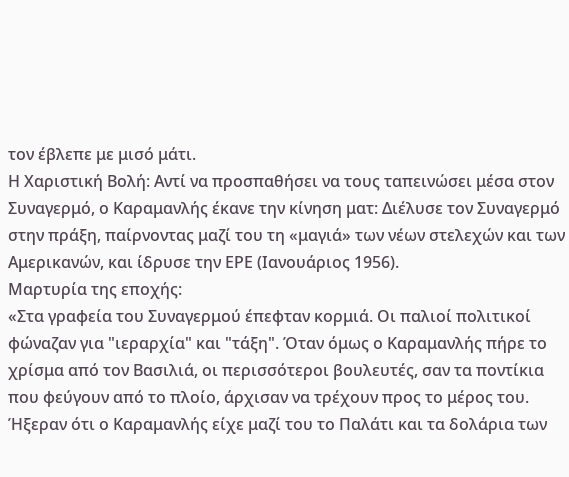τον έβλεπε με μισό μάτι.
Η Χαριστική Βολή: Αντί να προσπαθήσει να τους ταπεινώσει μέσα στον Συναγερμό, ο Καραμανλής έκανε την κίνηση ματ: Διέλυσε τον Συναγερμό στην πράξη, παίρνοντας μαζί του τη «μαγιά» των νέων στελεχών και των Αμερικανών, και ίδρυσε την ΕΡΕ (Ιανουάριος 1956).
Μαρτυρία της εποχής:
«Στα γραφεία του Συναγερμού έπεφταν κορμιά. Οι παλιοί πολιτικοί φώναζαν για "ιεραρχία" και "τάξη". Όταν όμως ο Καραμανλής πήρε το χρίσμα από τον Βασιλιά, οι περισσότεροι βουλευτές, σαν τα ποντίκια που φεύγουν από το πλοίο, άρχισαν να τρέχουν προς το μέρος του. Ήξεραν ότι ο Καραμανλής είχε μαζί του το Παλάτι και τα δολάρια των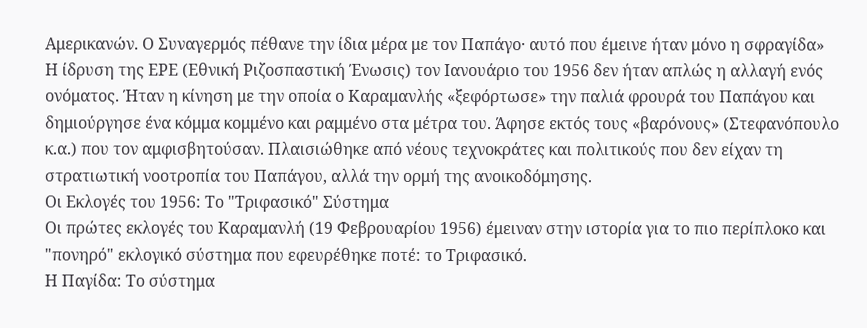Αμερικανών. Ο Συναγερμός πέθανε την ίδια μέρα με τον Παπάγο· αυτό που έμεινε ήταν μόνο η σφραγίδα»
Η ίδρυση της ΕΡΕ (Εθνική Ριζοσπαστική Ένωσις) τον Ιανουάριο του 1956 δεν ήταν απλώς η αλλαγή ενός ονόματος. Ήταν η κίνηση με την οποία ο Καραμανλής «ξεφόρτωσε» την παλιά φρουρά του Παπάγου και δημιούργησε ένα κόμμα κομμένο και ραμμένο στα μέτρα του. Άφησε εκτός τους «βαρόνους» (Στεφανόπουλο κ.α.) που τον αμφισβητούσαν. Πλαισιώθηκε από νέους τεχνοκράτες και πολιτικούς που δεν είχαν τη στρατιωτική νοοτροπία του Παπάγου, αλλά την ορμή της ανοικοδόμησης.
Οι Εκλογές του 1956: Το "Τριφασικό" Σύστημα
Οι πρώτες εκλογές του Καραμανλή (19 Φεβρουαρίου 1956) έμειναν στην ιστορία για το πιο περίπλοκο και "πονηρό" εκλογικό σύστημα που εφευρέθηκε ποτέ: το Τριφασικό.
Η Παγίδα: Το σύστημα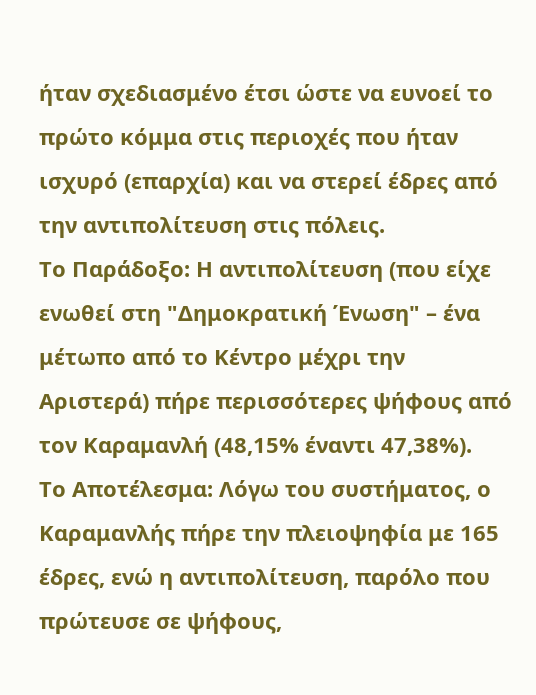ήταν σχεδιασμένο έτσι ώστε να ευνοεί το πρώτο κόμμα στις περιοχές που ήταν ισχυρό (επαρχία) και να στερεί έδρες από την αντιπολίτευση στις πόλεις.
Το Παράδοξο: Η αντιπολίτευση (που είχε ενωθεί στη "Δημοκρατική Ένωση" – ένα μέτωπο από το Κέντρο μέχρι την Αριστερά) πήρε περισσότερες ψήφους από τον Καραμανλή (48,15% έναντι 47,38%).
Το Αποτέλεσμα: Λόγω του συστήματος, ο Καραμανλής πήρε την πλειοψηφία με 165 έδρες, ενώ η αντιπολίτευση, παρόλο που πρώτευσε σε ψήφους,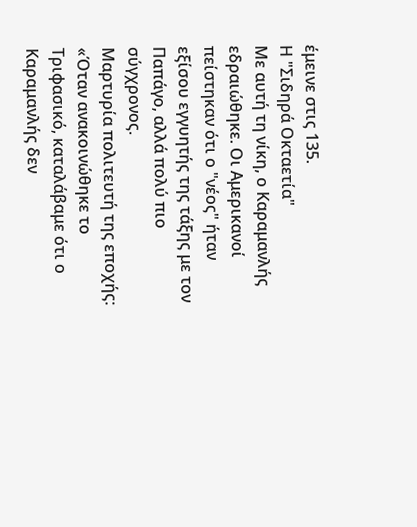έμεινε στις 135.
Η "Σιδηρά Οκταετία"
Με αυτή τη νίκη, ο Καραμανλής εδραιώθηκε. Οι Αμερικανοί πείστηκαν ότι ο "νέος" ήταν εξίσου εγγυητής της τάξης με τον Παπάγο, αλλά πολύ πιο σύγχρονος.
Μαρτυρία πολιτευτή της εποχής:
«Όταν ανακοινώθηκε το Τριφασικό, καταλάβαμε ότι ο Καραμανλής δεν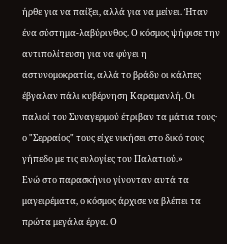ήρθε για να παίξει, αλλά για να μείνει. Ήταν ένα σύστημα-λαβύρινθος. Ο κόσμος ψήφισε την αντιπολίτευση για να φύγει η αστυνομοκρατία, αλλά το βράδυ οι κάλπες έβγαλαν πάλι κυβέρνηση Καραμανλή. Οι παλιοί του Συναγερμού έτριβαν τα μάτια τους· ο "Σερραίος" τους είχε νικήσει στο δικό τους γήπεδο με τις ευλογίες του Παλατιού.»
Ενώ στο παρασκήνιο γίνονταν αυτά τα μαγειρέματα, ο κόσμος άρχισε να βλέπει τα πρώτα μεγάλα έργα. Ο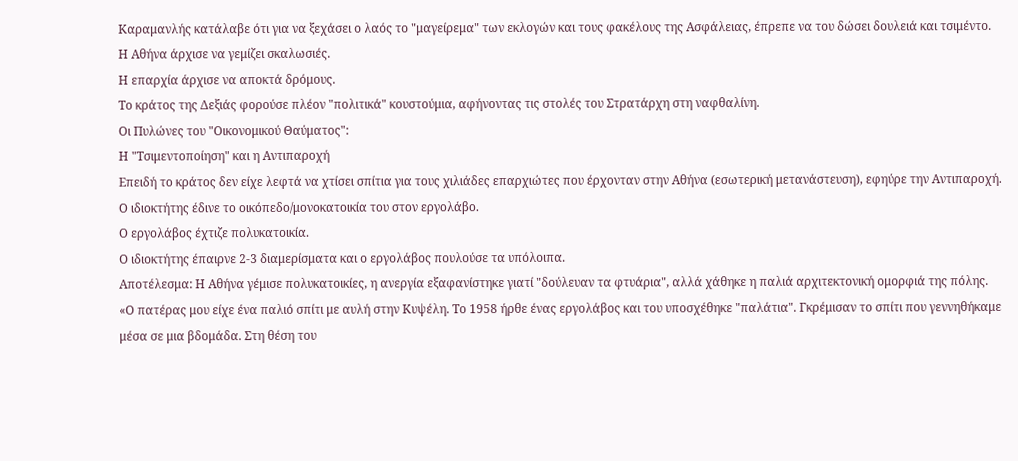Καραμανλής κατάλαβε ότι για να ξεχάσει ο λαός το "μαγείρεμα" των εκλογών και τους φακέλους της Ασφάλειας, έπρεπε να του δώσει δουλειά και τσιμέντο.
Η Αθήνα άρχισε να γεμίζει σκαλωσιές.
Η επαρχία άρχισε να αποκτά δρόμους.
Το κράτος της Δεξιάς φορούσε πλέον "πολιτικά" κουστούμια, αφήνοντας τις στολές του Στρατάρχη στη ναφθαλίνη.
Οι Πυλώνες του "Οικονομικού Θαύματος":
Η "Τσιμεντοποίηση" και η Αντιπαροχή
Επειδή το κράτος δεν είχε λεφτά να χτίσει σπίτια για τους χιλιάδες επαρχιώτες που έρχονταν στην Αθήνα (εσωτερική μετανάστευση), εφηύρε την Αντιπαροχή.
Ο ιδιοκτήτης έδινε το οικόπεδο/μονοκατοικία του στον εργολάβο.
Ο εργολάβος έχτιζε πολυκατοικία.
Ο ιδιοκτήτης έπαιρνε 2-3 διαμερίσματα και ο εργολάβος πουλούσε τα υπόλοιπα.
Αποτέλεσμα: Η Αθήνα γέμισε πολυκατοικίες, η ανεργία εξαφανίστηκε γιατί "δούλευαν τα φτυάρια", αλλά χάθηκε η παλιά αρχιτεκτονική ομορφιά της πόλης.
«Ο πατέρας μου είχε ένα παλιό σπίτι με αυλή στην Κυψέλη. Το 1958 ήρθε ένας εργολάβος και του υποσχέθηκε "παλάτια". Γκρέμισαν το σπίτι που γεννηθήκαμε μέσα σε μια βδομάδα. Στη θέση του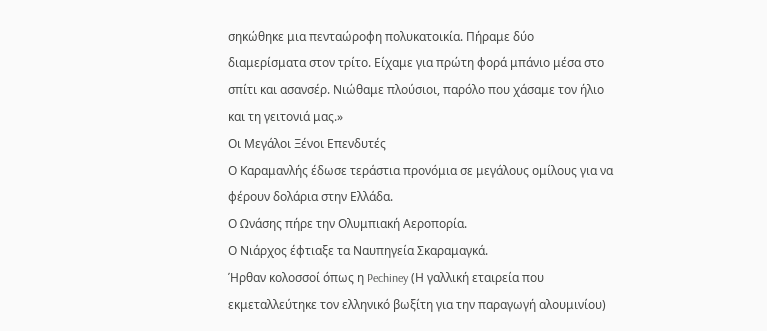σηκώθηκε μια πενταώροφη πολυκατοικία. Πήραμε δύο διαμερίσματα στον τρίτο. Είχαμε για πρώτη φορά μπάνιο μέσα στο σπίτι και ασανσέρ. Νιώθαμε πλούσιοι, παρόλο που χάσαμε τον ήλιο και τη γειτονιά μας.»
Οι Μεγάλοι Ξένοι Επενδυτές
Ο Καραμανλής έδωσε τεράστια προνόμια σε μεγάλους ομίλους για να φέρουν δολάρια στην Ελλάδα.
Ο Ωνάσης πήρε την Ολυμπιακή Αεροπορία.
Ο Νιάρχος έφτιαξε τα Ναυπηγεία Σκαραμαγκά.
Ήρθαν κολοσσοί όπως η Pechiney (Η γαλλική εταιρεία που εκμεταλλεύτηκε τον ελληνικό βωξίτη για την παραγωγή αλουμινίου)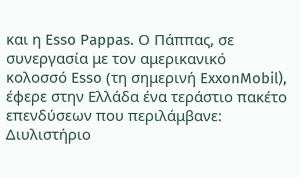και η Esso Pappas. Ο Πάππας, σε συνεργασία με τον αμερικανικό κολοσσό Esso (τη σημερινή ExxonMobil), έφερε στην Ελλάδα ένα τεράστιο πακέτο επενδύσεων που περιλάμβανε:
Διυλιστήριο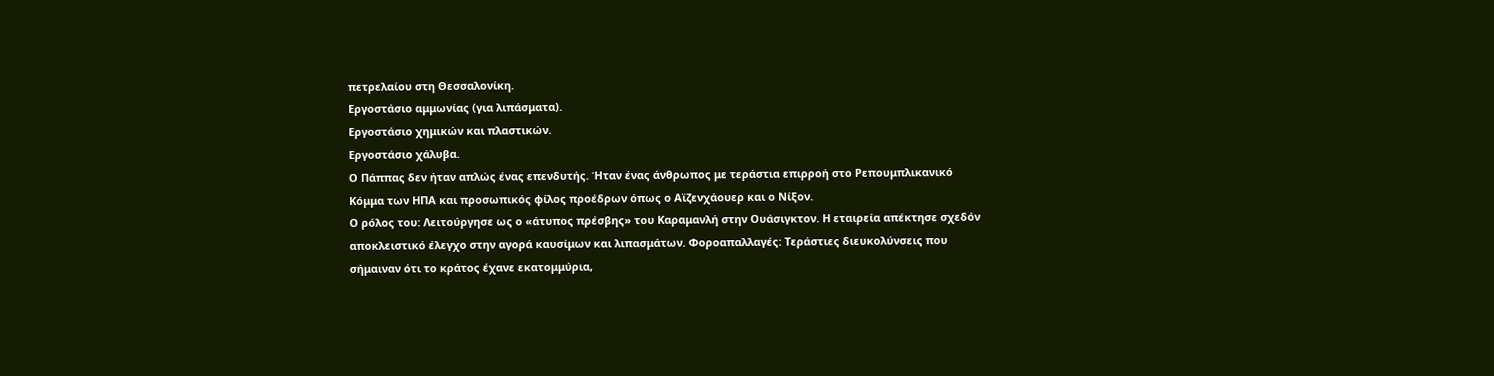πετρελαίου στη Θεσσαλονίκη.
Εργοστάσιο αμμωνίας (για λιπάσματα).
Εργοστάσιο χημικών και πλαστικών.
Εργοστάσιο χάλυβα.
Ο Πάππας δεν ήταν απλώς ένας επενδυτής. Ήταν ένας άνθρωπος με τεράστια επιρροή στο Ρεπουμπλικανικό Κόμμα των ΗΠΑ και προσωπικός φίλος προέδρων όπως ο Αϊζενχάουερ και ο Νίξον.
Ο ρόλος του: Λειτούργησε ως ο «άτυπος πρέσβης» του Καραμανλή στην Ουάσιγκτον. Η εταιρεία απέκτησε σχεδόν αποκλειστικό έλεγχο στην αγορά καυσίμων και λιπασμάτων. Φοροαπαλλαγές: Τεράστιες διευκολύνσεις που σήμαιναν ότι το κράτος έχανε εκατομμύρια,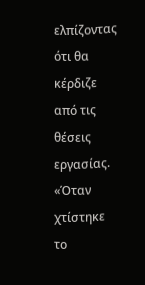ελπίζοντας ότι θα κέρδιζε από τις θέσεις εργασίας.
«Όταν χτίστηκε το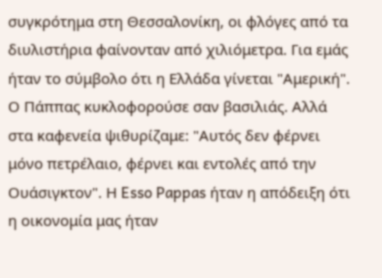συγκρότημα στη Θεσσαλονίκη, οι φλόγες από τα διυλιστήρια φαίνονταν από χιλιόμετρα. Για εμάς ήταν το σύμβολο ότι η Ελλάδα γίνεται "Αμερική". Ο Πάππας κυκλοφορούσε σαν βασιλιάς. Αλλά στα καφενεία ψιθυρίζαμε: "Αυτός δεν φέρνει μόνο πετρέλαιο, φέρνει και εντολές από την Ουάσιγκτον". Η Esso Pappas ήταν η απόδειξη ότι η οικονομία μας ήταν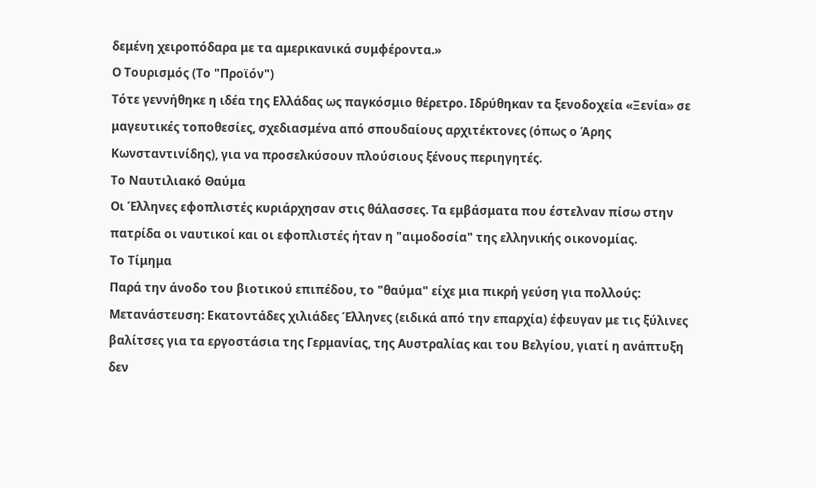δεμένη χειροπόδαρα με τα αμερικανικά συμφέροντα.»
Ο Τουρισμός (Το "Προϊόν")
Τότε γεννήθηκε η ιδέα της Ελλάδας ως παγκόσμιο θέρετρο. Ιδρύθηκαν τα ξενοδοχεία «Ξενία» σε μαγευτικές τοποθεσίες, σχεδιασμένα από σπουδαίους αρχιτέκτονες (όπως ο Άρης Κωνσταντινίδης), για να προσελκύσουν πλούσιους ξένους περιηγητές.
Το Ναυτιλιακό Θαύμα
Οι Έλληνες εφοπλιστές κυριάρχησαν στις θάλασσες. Τα εμβάσματα που έστελναν πίσω στην πατρίδα οι ναυτικοί και οι εφοπλιστές ήταν η "αιμοδοσία" της ελληνικής οικονομίας.
Το Τίμημα
Παρά την άνοδο του βιοτικού επιπέδου, το "θαύμα" είχε μια πικρή γεύση για πολλούς:
Μετανάστευση: Εκατοντάδες χιλιάδες Έλληνες (ειδικά από την επαρχία) έφευγαν με τις ξύλινες βαλίτσες για τα εργοστάσια της Γερμανίας, της Αυστραλίας και του Βελγίου, γιατί η ανάπτυξη δεν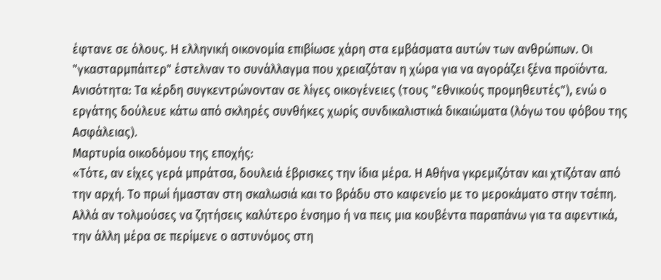έφτανε σε όλους. Η ελληνική οικονομία επιβίωσε χάρη στα εμβάσματα αυτών των ανθρώπων. Οι "γκασταρμπάιτερ" έστελναν το συνάλλαγμα που χρειαζόταν η χώρα για να αγοράζει ξένα προϊόντα.
Ανισότητα: Τα κέρδη συγκεντρώνονταν σε λίγες οικογένειες (τους "εθνικούς προμηθευτές"), ενώ ο εργάτης δούλευε κάτω από σκληρές συνθήκες χωρίς συνδικαλιστικά δικαιώματα (λόγω του φόβου της Ασφάλειας).
Μαρτυρία οικοδόμου της εποχής:
«Τότε, αν είχες γερά μπράτσα, δουλειά έβρισκες την ίδια μέρα. Η Αθήνα γκρεμιζόταν και χτιζόταν από την αρχή. Το πρωί ήμασταν στη σκαλωσιά και το βράδυ στο καφενείο με το μεροκάματο στην τσέπη. Αλλά αν τολμούσες να ζητήσεις καλύτερο ένσημο ή να πεις μια κουβέντα παραπάνω για τα αφεντικά, την άλλη μέρα σε περίμενε ο αστυνόμος στη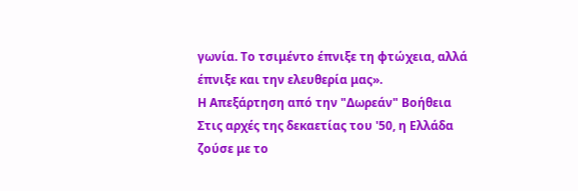γωνία. Το τσιμέντο έπνιξε τη φτώχεια, αλλά έπνιξε και την ελευθερία μας».
Η Απεξάρτηση από την "Δωρεάν" Βοήθεια
Στις αρχές της δεκαετίας του '50, η Ελλάδα ζούσε με το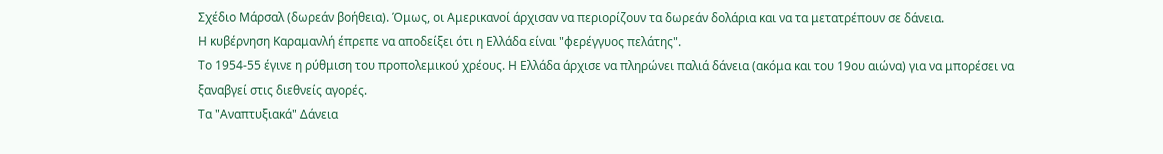Σχέδιο Μάρσαλ (δωρεάν βοήθεια). Όμως, οι Αμερικανοί άρχισαν να περιορίζουν τα δωρεάν δολάρια και να τα μετατρέπουν σε δάνεια.
Η κυβέρνηση Καραμανλή έπρεπε να αποδείξει ότι η Ελλάδα είναι "φερέγγυος πελάτης".
Το 1954-55 έγινε η ρύθμιση του προπολεμικού χρέους. Η Ελλάδα άρχισε να πληρώνει παλιά δάνεια (ακόμα και του 19ου αιώνα) για να μπορέσει να ξαναβγεί στις διεθνείς αγορές.
Τα "Αναπτυξιακά" Δάνεια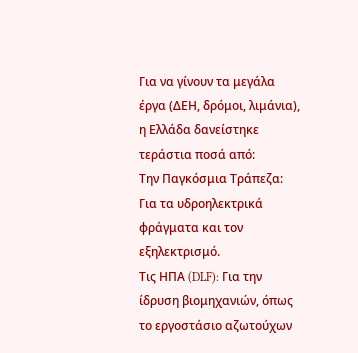Για να γίνουν τα μεγάλα έργα (ΔΕΗ, δρόμοι, λιμάνια), η Ελλάδα δανείστηκε τεράστια ποσά από:
Την Παγκόσμια Τράπεζα: Για τα υδροηλεκτρικά φράγματα και τον εξηλεκτρισμό.
Τις ΗΠΑ (DLF): Για την ίδρυση βιομηχανιών, όπως το εργοστάσιο αζωτούχων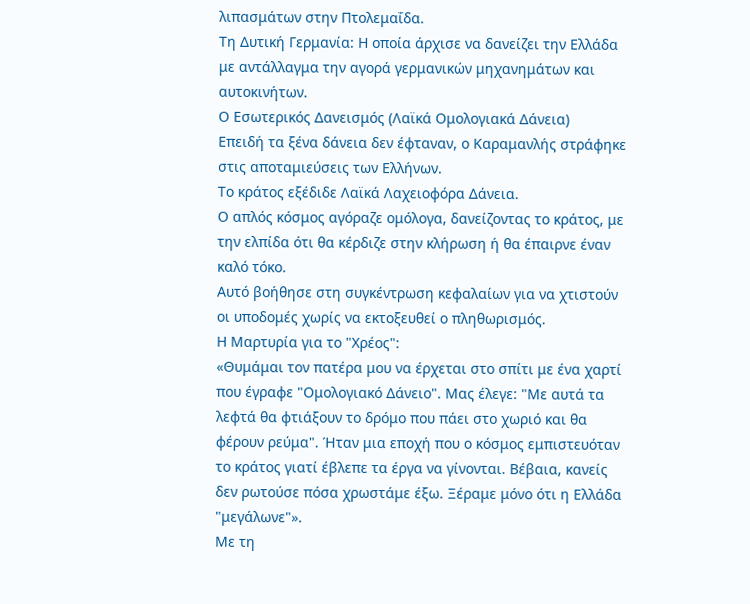λιπασμάτων στην Πτολεμαΐδα.
Τη Δυτική Γερμανία: Η οποία άρχισε να δανείζει την Ελλάδα με αντάλλαγμα την αγορά γερμανικών μηχανημάτων και αυτοκινήτων.
Ο Εσωτερικός Δανεισμός (Λαϊκά Ομολογιακά Δάνεια)
Επειδή τα ξένα δάνεια δεν έφταναν, ο Καραμανλής στράφηκε στις αποταμιεύσεις των Ελλήνων.
Το κράτος εξέδιδε Λαϊκά Λαχειοφόρα Δάνεια.
Ο απλός κόσμος αγόραζε ομόλογα, δανείζοντας το κράτος, με την ελπίδα ότι θα κέρδιζε στην κλήρωση ή θα έπαιρνε έναν καλό τόκο.
Αυτό βοήθησε στη συγκέντρωση κεφαλαίων για να χτιστούν οι υποδομές χωρίς να εκτοξευθεί ο πληθωρισμός.
Η Μαρτυρία για το "Χρέος":
«Θυμάμαι τον πατέρα μου να έρχεται στο σπίτι με ένα χαρτί που έγραφε "Ομολογιακό Δάνειο". Μας έλεγε: "Με αυτά τα λεφτά θα φτιάξουν το δρόμο που πάει στο χωριό και θα φέρουν ρεύμα". Ήταν μια εποχή που ο κόσμος εμπιστευόταν το κράτος γιατί έβλεπε τα έργα να γίνονται. Βέβαια, κανείς δεν ρωτούσε πόσα χρωστάμε έξω. Ξέραμε μόνο ότι η Ελλάδα "μεγάλωνε"».
Με τη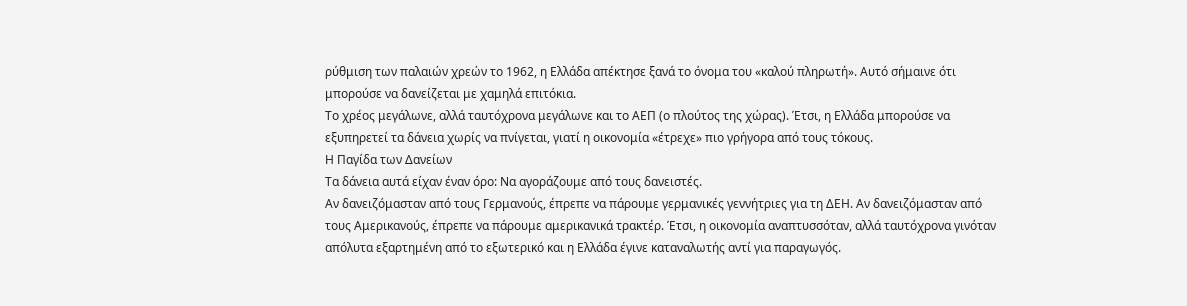ρύθμιση των παλαιών χρεών το 1962, η Ελλάδα απέκτησε ξανά το όνομα του «καλού πληρωτή». Αυτό σήμαινε ότι μπορούσε να δανείζεται με χαμηλά επιτόκια.
Το χρέος μεγάλωνε, αλλά ταυτόχρονα μεγάλωνε και το ΑΕΠ (ο πλούτος της χώρας). Έτσι, η Ελλάδα μπορούσε να εξυπηρετεί τα δάνεια χωρίς να πνίγεται, γιατί η οικονομία «έτρεχε» πιο γρήγορα από τους τόκους.
Η Παγίδα των Δανείων
Τα δάνεια αυτά είχαν έναν όρο: Να αγοράζουμε από τους δανειστές.
Αν δανειζόμασταν από τους Γερμανούς, έπρεπε να πάρουμε γερμανικές γεννήτριες για τη ΔΕΗ. Αν δανειζόμασταν από τους Αμερικανούς, έπρεπε να πάρουμε αμερικανικά τρακτέρ. Έτσι, η οικονομία αναπτυσσόταν, αλλά ταυτόχρονα γινόταν απόλυτα εξαρτημένη από το εξωτερικό και η Ελλάδα έγινε καταναλωτής αντί για παραγωγός.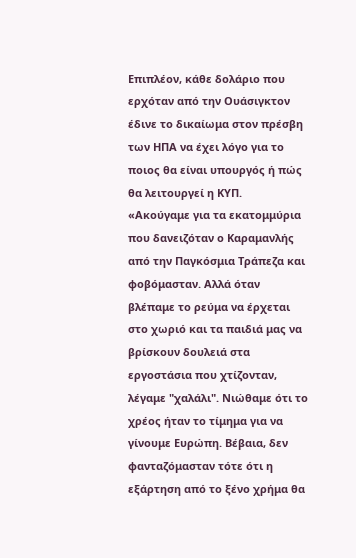Επιπλέον, κάθε δολάριο που ερχόταν από την Ουάσιγκτον έδινε το δικαίωμα στον πρέσβη των ΗΠΑ να έχει λόγο για το ποιος θα είναι υπουργός ή πώς θα λειτουργεί η ΚΥΠ.
«Ακούγαμε για τα εκατομμύρια που δανειζόταν ο Καραμανλής από την Παγκόσμια Τράπεζα και φοβόμασταν. Αλλά όταν βλέπαμε το ρεύμα να έρχεται στο χωριό και τα παιδιά μας να βρίσκουν δουλειά στα εργοστάσια που χτίζονταν, λέγαμε "χαλάλι". Νιώθαμε ότι το χρέος ήταν το τίμημα για να γίνουμε Ευρώπη. Βέβαια, δεν φανταζόμασταν τότε ότι η εξάρτηση από το ξένο χρήμα θα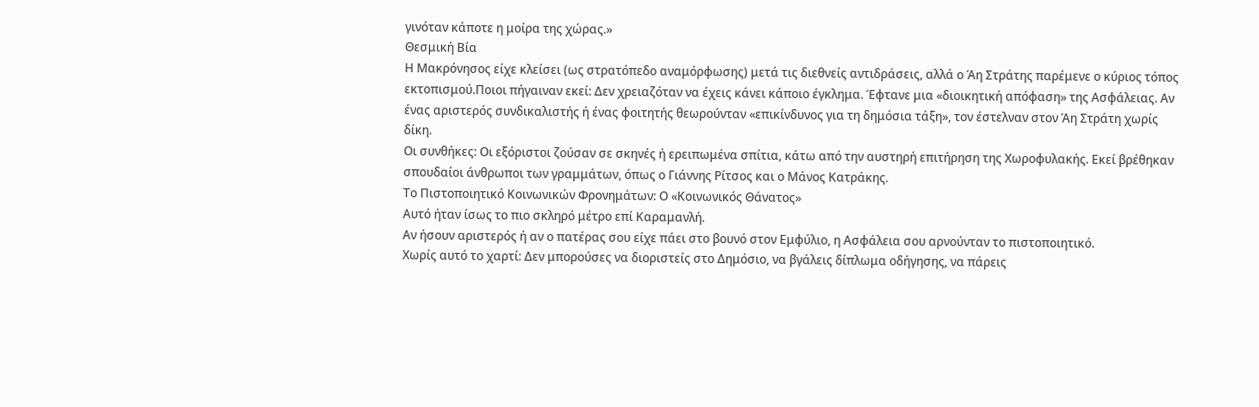γινόταν κάποτε η μοίρα της χώρας.»
Θεσμική Βία
Η Μακρόνησος είχε κλείσει (ως στρατόπεδο αναμόρφωσης) μετά τις διεθνείς αντιδράσεις, αλλά ο Άη Στράτης παρέμενε ο κύριος τόπος εκτοπισμού.Ποιοι πήγαιναν εκεί: Δεν χρειαζόταν να έχεις κάνει κάποιο έγκλημα. Έφτανε μια «διοικητική απόφαση» της Ασφάλειας. Αν ένας αριστερός συνδικαλιστής ή ένας φοιτητής θεωρούνταν «επικίνδυνος για τη δημόσια τάξη», τον έστελναν στον Άη Στράτη χωρίς δίκη.
Οι συνθήκες: Οι εξόριστοι ζούσαν σε σκηνές ή ερειπωμένα σπίτια, κάτω από την αυστηρή επιτήρηση της Χωροφυλακής. Εκεί βρέθηκαν σπουδαίοι άνθρωποι των γραμμάτων, όπως ο Γιάννης Ρίτσος και ο Μάνος Κατράκης.
Το Πιστοποιητικό Κοινωνικών Φρονημάτων: Ο «Κοινωνικός Θάνατος»
Αυτό ήταν ίσως το πιο σκληρό μέτρο επί Καραμανλή.
Αν ήσουν αριστερός ή αν ο πατέρας σου είχε πάει στο βουνό στον Εμφύλιο, η Ασφάλεια σου αρνούνταν το πιστοποιητικό.
Χωρίς αυτό το χαρτί: Δεν μπορούσες να διοριστείς στο Δημόσιο, να βγάλεις δίπλωμα οδήγησης, να πάρεις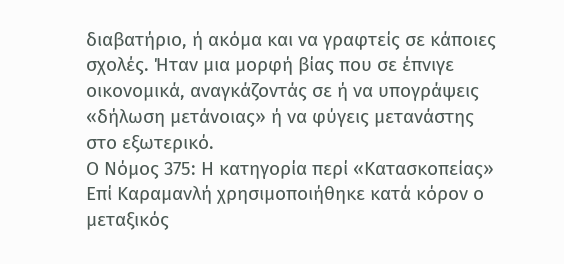διαβατήριο, ή ακόμα και να γραφτείς σε κάποιες σχολές. Ήταν μια μορφή βίας που σε έπνιγε οικονομικά, αναγκάζοντάς σε ή να υπογράψεις «δήλωση μετάνοιας» ή να φύγεις μετανάστης στο εξωτερικό.
Ο Νόμος 375: Η κατηγορία περί «Κατασκοπείας»
Επί Καραμανλή χρησιμοποιήθηκε κατά κόρον ο μεταξικός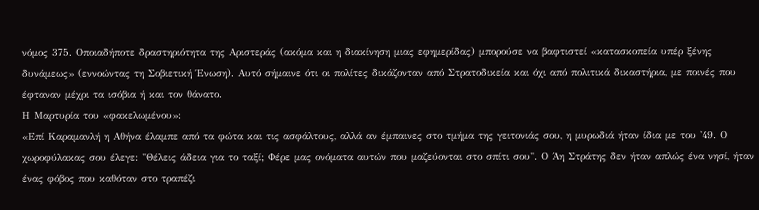νόμος 375. Οποιαδήποτε δραστηριότητα της Αριστεράς (ακόμα και η διακίνηση μιας εφημερίδας) μπορούσε να βαφτιστεί «κατασκοπεία υπέρ ξένης δυνάμεως» (εννοώντας τη Σοβιετική Ένωση). Αυτό σήμαινε ότι οι πολίτες δικάζονταν από Στρατοδικεία και όχι από πολιτικά δικαστήρια, με ποινές που έφταναν μέχρι τα ισόβια ή και τον θάνατο.
Η Μαρτυρία του «φακελωμένου»:
«Επί Καραμανλή η Αθήνα έλαμπε από τα φώτα και τις ασφάλτους, αλλά αν έμπαινες στο τμήμα της γειτονιάς σου, η μυρωδιά ήταν ίδια με του '49. Ο χωροφύλακας σου έλεγε: "Θέλεις άδεια για το ταξί; Φέρε μας ονόματα αυτών που μαζεύονται στο σπίτι σου". Ο Άη Στράτης δεν ήταν απλώς ένα νησί, ήταν ένας φόβος που καθόταν στο τραπέζι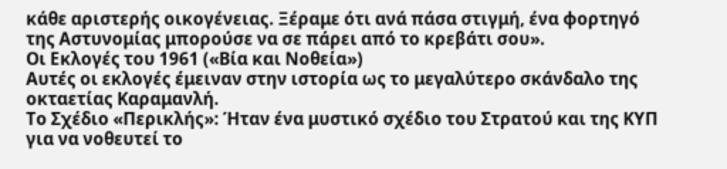κάθε αριστερής οικογένειας. Ξέραμε ότι ανά πάσα στιγμή, ένα φορτηγό της Αστυνομίας μπορούσε να σε πάρει από το κρεβάτι σου».
Οι Εκλογές του 1961 («Βία και Νοθεία»)
Αυτές οι εκλογές έμειναν στην ιστορία ως το μεγαλύτερο σκάνδαλο της οκταετίας Καραμανλή.
Το Σχέδιο «Περικλής»: Ήταν ένα μυστικό σχέδιο του Στρατού και της ΚΥΠ για να νοθευτεί το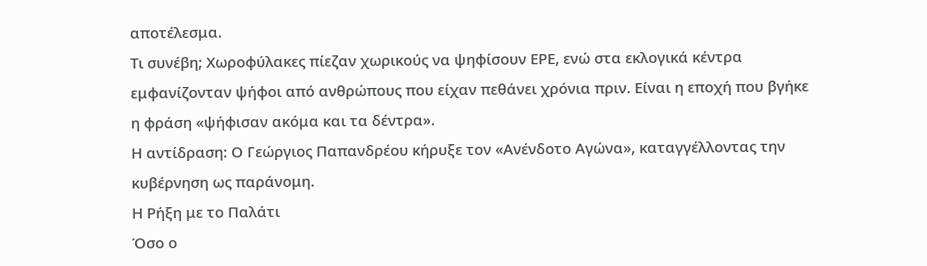αποτέλεσμα.
Τι συνέβη; Χωροφύλακες πίεζαν χωρικούς να ψηφίσουν ΕΡΕ, ενώ στα εκλογικά κέντρα εμφανίζονταν ψήφοι από ανθρώπους που είχαν πεθάνει χρόνια πριν. Είναι η εποχή που βγήκε η φράση «ψήφισαν ακόμα και τα δέντρα».
Η αντίδραση: Ο Γεώργιος Παπανδρέου κήρυξε τον «Ανένδοτο Αγώνα», καταγγέλλοντας την κυβέρνηση ως παράνομη.
Η Ρήξη με το Παλάτι
Όσο ο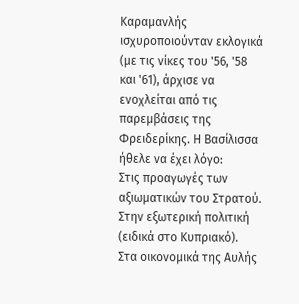Καραμανλής ισχυροποιούνταν εκλογικά (με τις νίκες του '56, '58 και '61), άρχισε να ενοχλείται από τις παρεμβάσεις της Φρειδερίκης. Η Βασίλισσα ήθελε να έχει λόγο:
Στις προαγωγές των αξιωματικών του Στρατού.
Στην εξωτερική πολιτική (ειδικά στο Κυπριακό).
Στα οικονομικά της Αυλής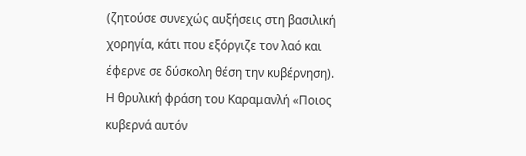(ζητούσε συνεχώς αυξήσεις στη βασιλική χορηγία, κάτι που εξόργιζε τον λαό και έφερνε σε δύσκολη θέση την κυβέρνηση).
Η θρυλική φράση του Καραμανλή «Ποιος κυβερνά αυτόν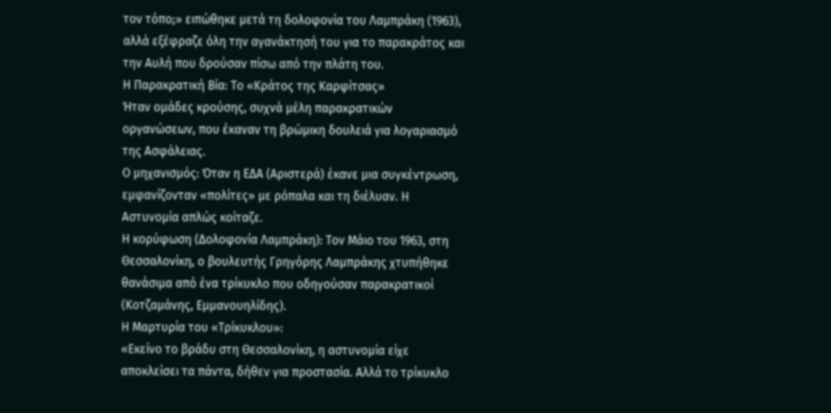τον τόπο;» ειπώθηκε μετά τη δολοφονία του Λαμπράκη (1963), αλλά εξέφραζε όλη την αγανάκτησή του για το παρακράτος και την Αυλή που δρούσαν πίσω από την πλάτη του.
Η Παρακρατική Βία: Το «Κράτος της Καρφίτσας»
Ήταν ομάδες κρούσης, συχνά μέλη παρακρατικών οργανώσεων, που έκαναν τη βρώμικη δουλειά για λογαριασμό της Ασφάλειας.
Ο μηχανισμός: Όταν η ΕΔΑ (Αριστερά) έκανε μια συγκέντρωση, εμφανίζονταν «πολίτες» με ρόπαλα και τη διέλυαν. Η Αστυνομία απλώς κοίταζε.
Η κορύφωση (Δολοφονία Λαμπράκη): Τον Μάιο του 1963, στη Θεσσαλονίκη, ο βουλευτής Γρηγόρης Λαμπράκης χτυπήθηκε θανάσιμα από ένα τρίκυκλο που οδηγούσαν παρακρατικοί (Κοτζαμάνης, Εμμανουηλίδης).
Η Μαρτυρία του «Τρίκυκλου»:
«Εκείνο το βράδυ στη Θεσσαλονίκη, η αστυνομία είχε αποκλείσει τα πάντα, δήθεν για προστασία. Αλλά το τρίκυκλο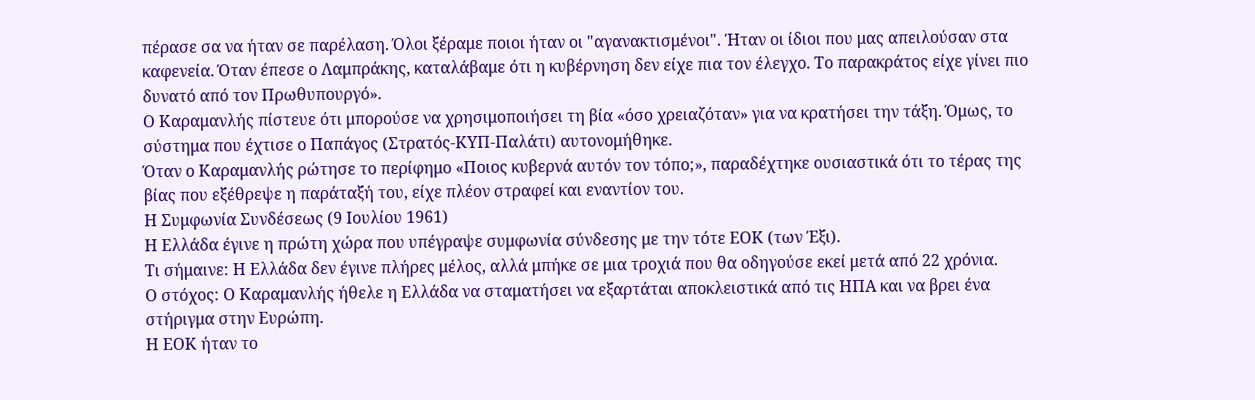πέρασε σα να ήταν σε παρέλαση. Όλοι ξέραμε ποιοι ήταν οι "αγανακτισμένοι". Ήταν οι ίδιοι που μας απειλούσαν στα καφενεία. Όταν έπεσε ο Λαμπράκης, καταλάβαμε ότι η κυβέρνηση δεν είχε πια τον έλεγχο. Το παρακράτος είχε γίνει πιο δυνατό από τον Πρωθυπουργό».
Ο Καραμανλής πίστευε ότι μπορούσε να χρησιμοποιήσει τη βία «όσο χρειαζόταν» για να κρατήσει την τάξη. Όμως, το σύστημα που έχτισε ο Παπάγος (Στρατός-ΚΥΠ-Παλάτι) αυτονομήθηκε.
Όταν ο Καραμανλής ρώτησε το περίφημο «Ποιος κυβερνά αυτόν τον τόπο;», παραδέχτηκε ουσιαστικά ότι το τέρας της βίας που εξέθρεψε η παράταξή του, είχε πλέον στραφεί και εναντίον του.
Η Συμφωνία Συνδέσεως (9 Ιουλίου 1961)
Η Ελλάδα έγινε η πρώτη χώρα που υπέγραψε συμφωνία σύνδεσης με την τότε ΕΟΚ (των Έξι).
Τι σήμαινε: Η Ελλάδα δεν έγινε πλήρες μέλος, αλλά μπήκε σε μια τροχιά που θα οδηγούσε εκεί μετά από 22 χρόνια.
Ο στόχος: Ο Καραμανλής ήθελε η Ελλάδα να σταματήσει να εξαρτάται αποκλειστικά από τις ΗΠΑ και να βρει ένα στήριγμα στην Ευρώπη.
Η ΕΟΚ ήταν το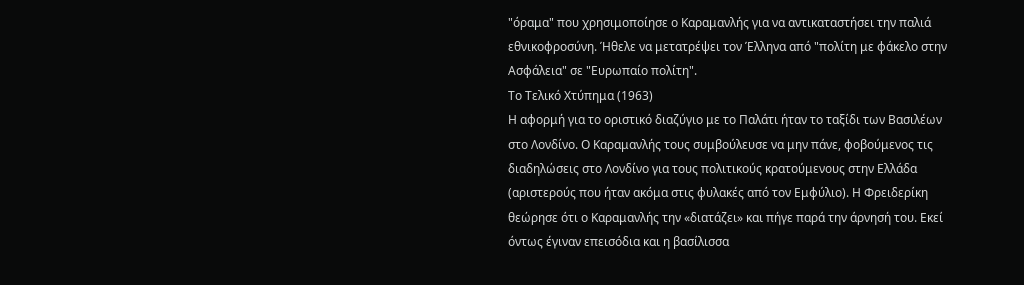"όραμα" που χρησιμοποίησε ο Καραμανλής για να αντικαταστήσει την παλιά εθνικοφροσύνη. Ήθελε να μετατρέψει τον Έλληνα από "πολίτη με φάκελο στην Ασφάλεια" σε "Ευρωπαίο πολίτη".
Το Τελικό Χτύπημα (1963)
Η αφορμή για το οριστικό διαζύγιο με το Παλάτι ήταν το ταξίδι των Βασιλέων στο Λονδίνο. Ο Καραμανλής τους συμβούλευσε να μην πάνε, φοβούμενος τις διαδηλώσεις στο Λονδίνο για τους πολιτικούς κρατούμενους στην Ελλάδα (αριστερούς που ήταν ακόμα στις φυλακές από τον Εμφύλιο). Η Φρειδερίκη θεώρησε ότι ο Καραμανλής την «διατάζει» και πήγε παρά την άρνησή του. Εκεί όντως έγιναν επεισόδια και η βασίλισσα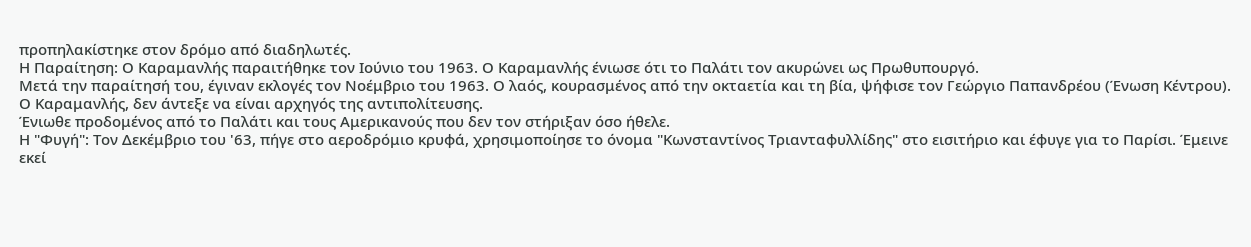προπηλακίστηκε στον δρόμο από διαδηλωτές.
Η Παραίτηση: Ο Καραμανλής παραιτήθηκε τον Ιούνιο του 1963. Ο Καραμανλής ένιωσε ότι το Παλάτι τον ακυρώνει ως Πρωθυπουργό.
Μετά την παραίτησή του, έγιναν εκλογές τον Νοέμβριο του 1963. Ο λαός, κουρασμένος από την οκταετία και τη βία, ψήφισε τον Γεώργιο Παπανδρέου (Ένωση Κέντρου).
Ο Καραμανλής, δεν άντεξε να είναι αρχηγός της αντιπολίτευσης.
Ένιωθε προδομένος από το Παλάτι και τους Αμερικανούς που δεν τον στήριξαν όσο ήθελε.
Η "Φυγή": Τον Δεκέμβριο του '63, πήγε στο αεροδρόμιο κρυφά, χρησιμοποίησε το όνομα "Κωνσταντίνος Τριανταφυλλίδης" στο εισιτήριο και έφυγε για το Παρίσι. Έμεινε εκεί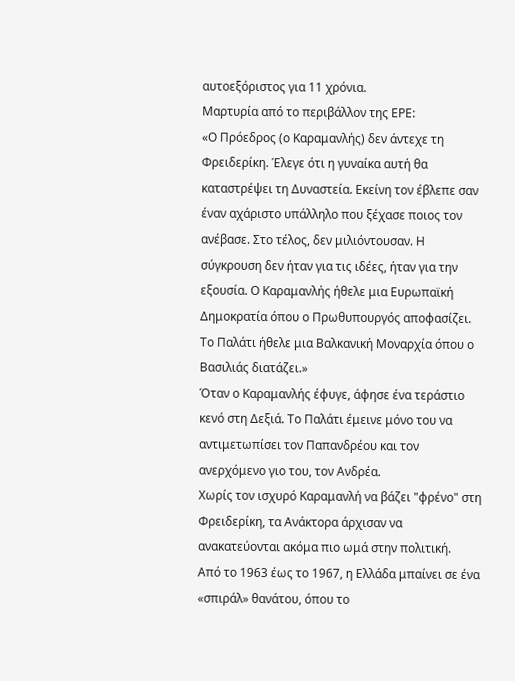αυτοεξόριστος για 11 χρόνια.
Μαρτυρία από το περιβάλλον της ΕΡΕ:
«Ο Πρόεδρος (ο Καραμανλής) δεν άντεχε τη Φρειδερίκη. Έλεγε ότι η γυναίκα αυτή θα καταστρέψει τη Δυναστεία. Εκείνη τον έβλεπε σαν έναν αχάριστο υπάλληλο που ξέχασε ποιος τον ανέβασε. Στο τέλος, δεν μιλιόντουσαν. Η σύγκρουση δεν ήταν για τις ιδέες, ήταν για την εξουσία. Ο Καραμανλής ήθελε μια Ευρωπαϊκή Δημοκρατία όπου ο Πρωθυπουργός αποφασίζει. Το Παλάτι ήθελε μια Βαλκανική Μοναρχία όπου ο Βασιλιάς διατάζει.»
Όταν ο Καραμανλής έφυγε, άφησε ένα τεράστιο κενό στη Δεξιά. Το Παλάτι έμεινε μόνο του να αντιμετωπίσει τον Παπανδρέου και τον ανερχόμενο γιο του, τον Ανδρέα.
Χωρίς τον ισχυρό Καραμανλή να βάζει "φρένο" στη Φρειδερίκη, τα Ανάκτορα άρχισαν να ανακατεύονται ακόμα πιο ωμά στην πολιτική.
Από το 1963 έως το 1967, η Ελλάδα μπαίνει σε ένα «σπιράλ» θανάτου, όπου το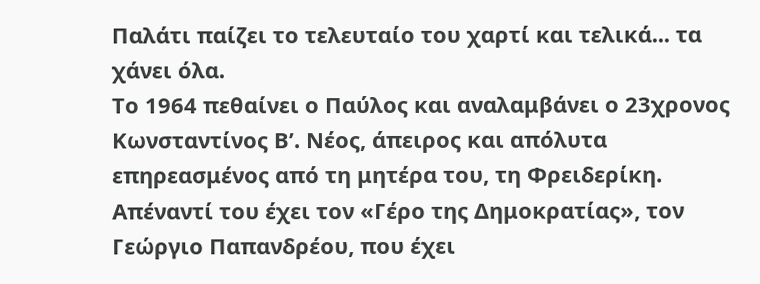Παλάτι παίζει το τελευταίο του χαρτί και τελικά... τα χάνει όλα.
Το 1964 πεθαίνει ο Παύλος και αναλαμβάνει ο 23χρονος Κωνσταντίνος Β’. Νέος, άπειρος και απόλυτα επηρεασμένος από τη μητέρα του, τη Φρειδερίκη. Απέναντί του έχει τον «Γέρο της Δημοκρατίας», τον Γεώργιο Παπανδρέου, που έχει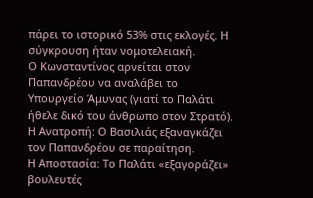πάρει το ιστορικό 53% στις εκλογές. Η σύγκρουση ήταν νομοτελειακή.
Ο Κωνσταντίνος αρνείται στον Παπανδρέου να αναλάβει το Υπουργείο Άμυνας (γιατί το Παλάτι ήθελε δικό του άνθρωπο στον Στρατό).
Η Ανατροπή: Ο Βασιλιάς εξαναγκάζει τον Παπανδρέου σε παραίτηση.
Η Αποστασία: Το Παλάτι «εξαγοράζει» βουλευτές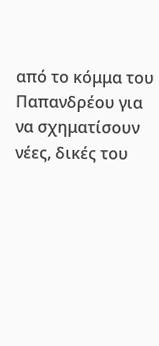από το κόμμα του Παπανδρέου για να σχηματίσουν νέες, δικές του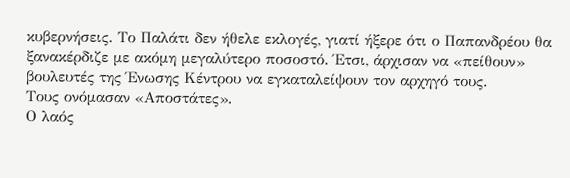κυβερνήσεις. Το Παλάτι δεν ήθελε εκλογές, γιατί ήξερε ότι ο Παπανδρέου θα ξανακέρδιζε με ακόμη μεγαλύτερο ποσοστό. Έτσι, άρχισαν να «πείθουν» βουλευτές της Ένωσης Κέντρου να εγκαταλείψουν τον αρχηγό τους.
Τους ονόμασαν «Αποστάτες».
Ο λαός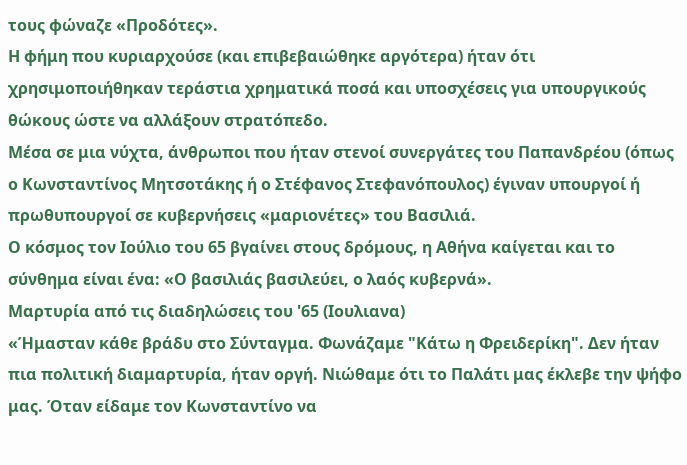τους φώναζε «Προδότες».
Η φήμη που κυριαρχούσε (και επιβεβαιώθηκε αργότερα) ήταν ότι χρησιμοποιήθηκαν τεράστια χρηματικά ποσά και υποσχέσεις για υπουργικούς θώκους ώστε να αλλάξουν στρατόπεδο.
Μέσα σε μια νύχτα, άνθρωποι που ήταν στενοί συνεργάτες του Παπανδρέου (όπως ο Κωνσταντίνος Μητσοτάκης ή ο Στέφανος Στεφανόπουλος) έγιναν υπουργοί ή πρωθυπουργοί σε κυβερνήσεις «μαριονέτες» του Βασιλιά.
Ο κόσμος τον Ιούλιο του 65 βγαίνει στους δρόμους, η Αθήνα καίγεται και το σύνθημα είναι ένα: «Ο βασιλιάς βασιλεύει, ο λαός κυβερνά».
Μαρτυρία από τις διαδηλώσεις του '65 (Ιουλιανα)
«Ήμασταν κάθε βράδυ στο Σύνταγμα. Φωνάζαμε "Κάτω η Φρειδερίκη". Δεν ήταν πια πολιτική διαμαρτυρία, ήταν οργή. Νιώθαμε ότι το Παλάτι μας έκλεβε την ψήφο μας. Όταν είδαμε τον Κωνσταντίνο να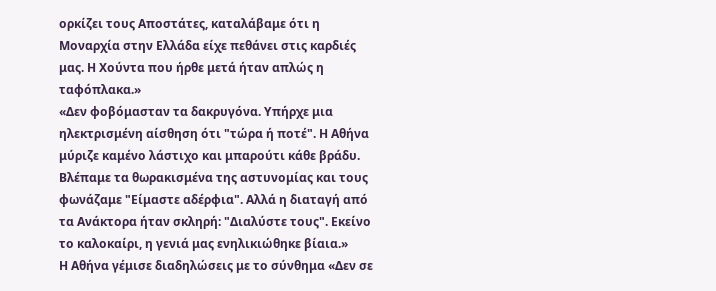ορκίζει τους Αποστάτες, καταλάβαμε ότι η Μοναρχία στην Ελλάδα είχε πεθάνει στις καρδιές μας. Η Χούντα που ήρθε μετά ήταν απλώς η ταφόπλακα.»
«Δεν φοβόμασταν τα δακρυγόνα. Υπήρχε μια ηλεκτρισμένη αίσθηση ότι "τώρα ή ποτέ". Η Αθήνα μύριζε καμένο λάστιχο και μπαρούτι κάθε βράδυ. Βλέπαμε τα θωρακισμένα της αστυνομίας και τους φωνάζαμε "Είμαστε αδέρφια". Αλλά η διαταγή από τα Ανάκτορα ήταν σκληρή: "Διαλύστε τους". Εκείνο το καλοκαίρι, η γενιά μας ενηλικιώθηκε βίαια.»
Η Αθήνα γέμισε διαδηλώσεις με το σύνθημα «Δεν σε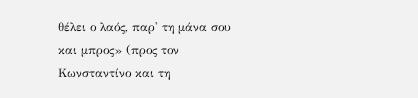θέλει ο λαός, παρ' τη μάνα σου και μπρος» (προς τον Κωνσταντίνο και τη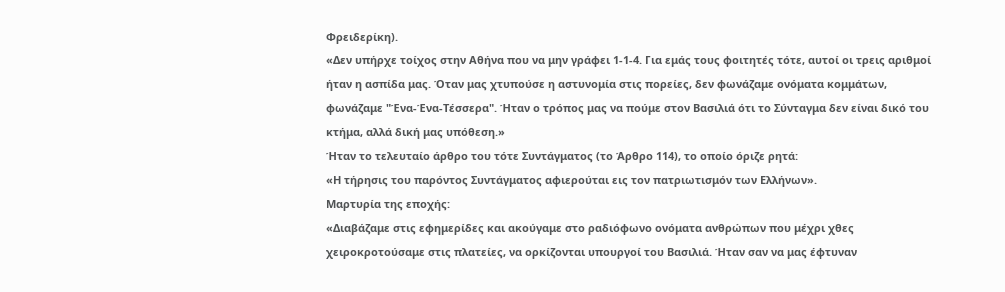Φρειδερίκη).
«Δεν υπήρχε τοίχος στην Αθήνα που να μην γράφει 1-1-4. Για εμάς τους φοιτητές τότε, αυτοί οι τρεις αριθμοί ήταν η ασπίδα μας. Όταν μας χτυπούσε η αστυνομία στις πορείες, δεν φωνάζαμε ονόματα κομμάτων, φωνάζαμε "Ένα-Ένα-Τέσσερα". Ήταν ο τρόπος μας να πούμε στον Βασιλιά ότι το Σύνταγμα δεν είναι δικό του κτήμα, αλλά δική μας υπόθεση.»
Ήταν το τελευταίο άρθρο του τότε Συντάγματος (το Άρθρο 114), το οποίο όριζε ρητά:
«Η τήρησις του παρόντος Συντάγματος αφιερούται εις τον πατριωτισμόν των Ελλήνων».
Μαρτυρία της εποχής:
«Διαβάζαμε στις εφημερίδες και ακούγαμε στο ραδιόφωνο ονόματα ανθρώπων που μέχρι χθες χειροκροτούσαμε στις πλατείες, να ορκίζονται υπουργοί του Βασιλιά. Ήταν σαν να μας έφτυναν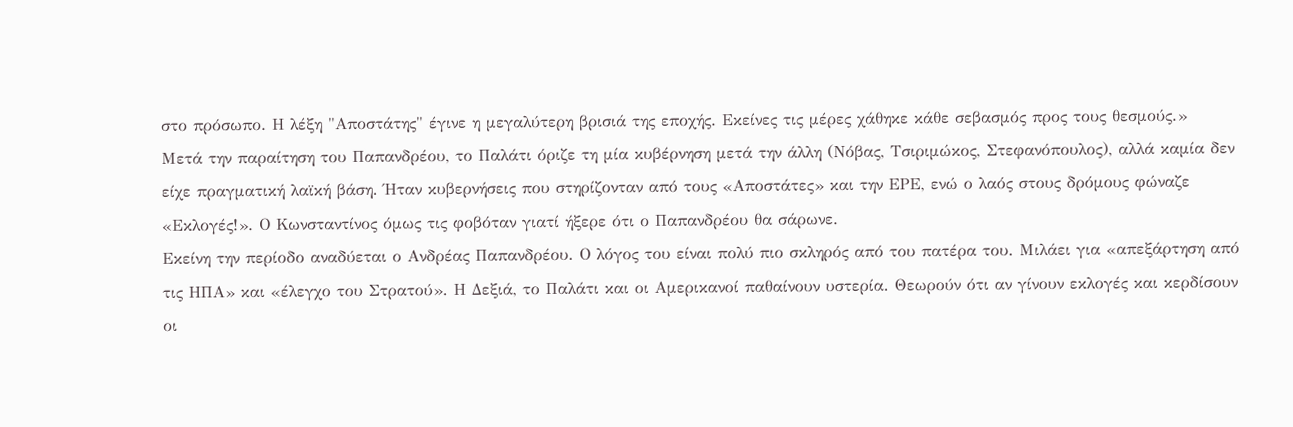στο πρόσωπο. Η λέξη "Αποστάτης" έγινε η μεγαλύτερη βρισιά της εποχής. Εκείνες τις μέρες χάθηκε κάθε σεβασμός προς τους θεσμούς.»
Μετά την παραίτηση του Παπανδρέου, το Παλάτι όριζε τη μία κυβέρνηση μετά την άλλη (Νόβας, Τσιριμώκος, Στεφανόπουλος), αλλά καμία δεν είχε πραγματική λαϊκή βάση. Ήταν κυβερνήσεις που στηρίζονταν από τους «Αποστάτες» και την ΕΡΕ, ενώ ο λαός στους δρόμους φώναζε «Εκλογές!». Ο Κωνσταντίνος όμως τις φοβόταν γιατί ήξερε ότι ο Παπανδρέου θα σάρωνε.
Εκείνη την περίοδο αναδύεται ο Ανδρέας Παπανδρέου. Ο λόγος του είναι πολύ πιο σκληρός από του πατέρα του. Μιλάει για «απεξάρτηση από τις ΗΠΑ» και «έλεγχο του Στρατού». Η Δεξιά, το Παλάτι και οι Αμερικανοί παθαίνουν υστερία. Θεωρούν ότι αν γίνουν εκλογές και κερδίσουν οι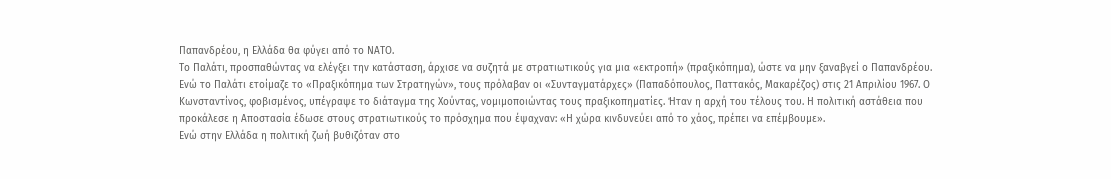Παπανδρέου, η Ελλάδα θα φύγει από το ΝΑΤΟ.
Το Παλάτι, προσπαθώντας να ελέγξει την κατάσταση, άρχισε να συζητά με στρατιωτικούς για μια «εκτροπή» (πραξικόπημα), ώστε να μην ξαναβγεί ο Παπανδρέου. Ενώ το Παλάτι ετοίμαζε το «Πραξικόπημα των Στρατηγών», τους πρόλαβαν οι «Συνταγματάρχες» (Παπαδόπουλος, Παττακός, Μακαρέζος) στις 21 Απριλίου 1967. Ο Κωνσταντίνος, φοβισμένος, υπέγραψε το διάταγμα της Χούντας, νομιμοποιώντας τους πραξικοπηματίες. Ήταν η αρχή του τέλους του. Η πολιτική αστάθεια που προκάλεσε η Αποστασία έδωσε στους στρατιωτικούς το πρόσχημα που έψαχναν: «Η χώρα κινδυνεύει από το χάος, πρέπει να επέμβουμε».
Ενώ στην Ελλάδα η πολιτική ζωή βυθιζόταν στο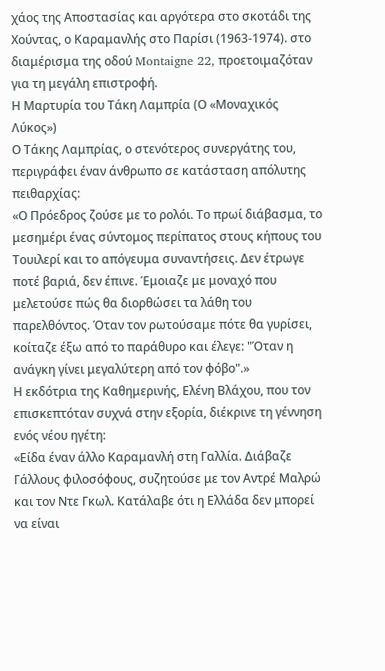χάος της Αποστασίας και αργότερα στο σκοτάδι της Χούντας, ο Καραμανλής στο Παρίσι (1963-1974). στο διαμέρισμα της οδού Montaigne 22, προετοιμαζόταν για τη μεγάλη επιστροφή.
Η Μαρτυρία του Τάκη Λαμπρία (Ο «Μοναχικός Λύκος»)
Ο Τάκης Λαμπρίας, ο στενότερος συνεργάτης του, περιγράφει έναν άνθρωπο σε κατάσταση απόλυτης πειθαρχίας:
«Ο Πρόεδρος ζούσε με το ρολόι. Το πρωί διάβασμα, το μεσημέρι ένας σύντομος περίπατος στους κήπους του Τουιλερί και το απόγευμα συναντήσεις. Δεν έτρωγε ποτέ βαριά, δεν έπινε. Έμοιαζε με μοναχό που μελετούσε πώς θα διορθώσει τα λάθη του παρελθόντος. Όταν τον ρωτούσαμε πότε θα γυρίσει, κοίταζε έξω από το παράθυρο και έλεγε: "Όταν η ανάγκη γίνει μεγαλύτερη από τον φόβο".»
Η εκδότρια της Καθημερινής, Ελένη Βλάχου, που τον επισκεπτόταν συχνά στην εξορία, διέκρινε τη γέννηση ενός νέου ηγέτη:
«Είδα έναν άλλο Καραμανλή στη Γαλλία. Διάβαζε Γάλλους φιλοσόφους, συζητούσε με τον Αντρέ Μαλρώ και τον Ντε Γκωλ. Κατάλαβε ότι η Ελλάδα δεν μπορεί να είναι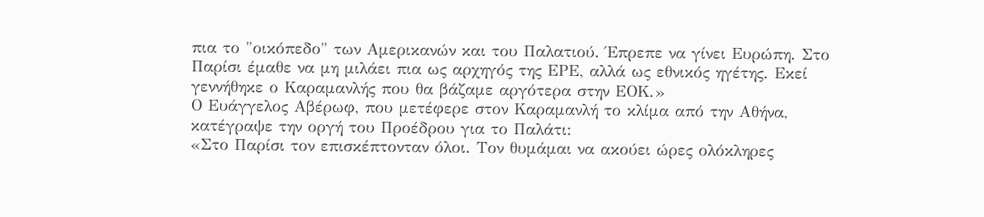πια το "οικόπεδο" των Αμερικανών και του Παλατιού. Έπρεπε να γίνει Ευρώπη. Στο Παρίσι έμαθε να μη μιλάει πια ως αρχηγός της ΕΡΕ, αλλά ως εθνικός ηγέτης. Εκεί γεννήθηκε ο Καραμανλής που θα βάζαμε αργότερα στην ΕΟΚ.»
Ο Ευάγγελος Αβέρωφ, που μετέφερε στον Καραμανλή το κλίμα από την Αθήνα, κατέγραψε την οργή του Προέδρου για το Παλάτι:
«Στο Παρίσι τον επισκέπτονταν όλοι. Τον θυμάμαι να ακούει ώρες ολόκληρες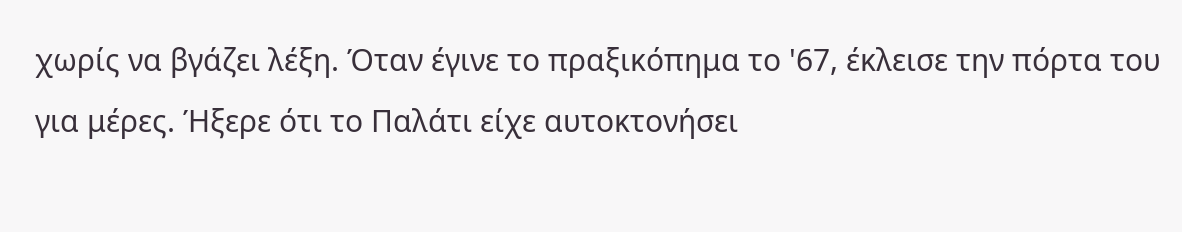χωρίς να βγάζει λέξη. Όταν έγινε το πραξικόπημα το '67, έκλεισε την πόρτα του για μέρες. Ήξερε ότι το Παλάτι είχε αυτοκτονήσει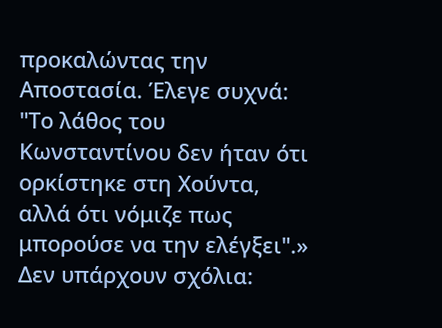προκαλώντας την Αποστασία. Έλεγε συχνά: "Το λάθος του Κωνσταντίνου δεν ήταν ότι ορκίστηκε στη Χούντα, αλλά ότι νόμιζε πως μπορούσε να την ελέγξει".»
Δεν υπάρχουν σχόλια: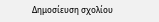Δημοσίευση σχολίου